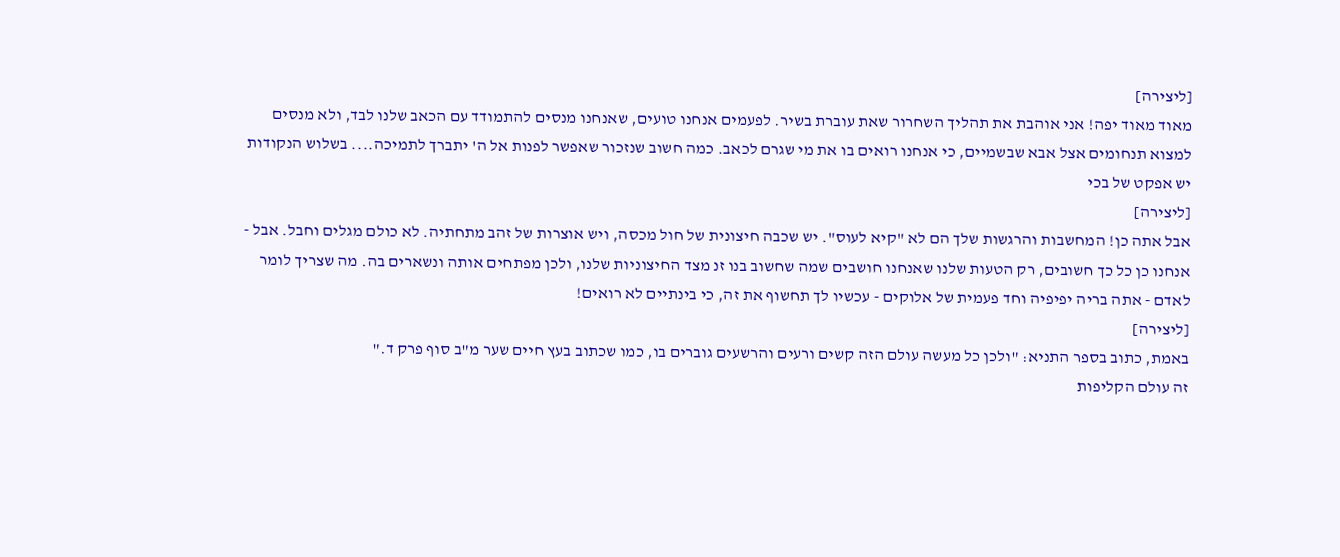[ליצירה]
מאוד מאוד יפה! אני אוהבת את תהליך השחרור שאת עוברת בשיר. לפעמים אנחנו טועים, שאנחנו מנסים להתמודד עם הכאב שלנו לבד, ולא מנסים למצוא תנחומים אצל אבא שבשמיים, כי אנחנו רואים בו את מי שגרם לכאב. כמה חשוב שנזכור שאפשר לפנות אל ה' יתברך לתמיכה.... בשלוש הנקודות יש אפקט של בכי
[ליצירה]
אבל אתה כן! המחשבות והרגשות שלך הם לא "קיא לעוס". יש שכבה חיצונית של חול מכסה, ויש אוצרות של זהב מתחתיה. לא כולם מגלים וחבל. אבל - אנחנו כן כל כך חשובים, רק הטעות שלנו שאנחנו חושבים שמה שחשוב בנו זנ מצד החיצוניות שלנו, ולכן מפתחים אותה ונשארים בה. מה שצריך לומר לאדם - אתה בריה יפיפיה וחד פעמית של אלוקים - עכשיו לך תחשוף את זה, כי בינתיים לא רואים!
[ליצירה]
באמת, כתוב בספר התניא: "ולכן כל מעשה עולם הזה קשים ורעים והרשעים גוברים בו, כמו שכתוב בעץ חיים שער מ"ב סוף פרק ד."
זה עולם הקליפות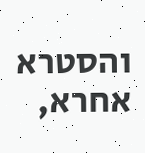והסטרא אחרא,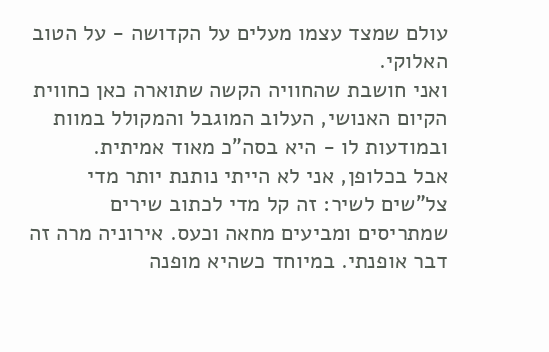עולם שמצד עצמו מעלים על הקדושה - על הטוב האלוקי.
ואני חושבת שהחוויה הקשה שתוארה כאן כחווית הקיום האנושי, העלוב המוגבל והמקולל במוות ובמודעות לו - היא בסה"כ מאוד אמיתית.
אבל בכלופן, אני לא הייתי נותנת יותר מדי צל"שים לשיר: זה קל מדי לכתוב שירים שמתריסים ומביעים מחאה וכעס. אירוניה מרה זה דבר אופנתי. במיוחד כשהיא מופנה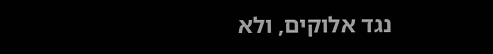נגד אלוקים, ולא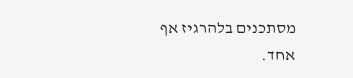מסתכנים בלהרגיז אף אחד.